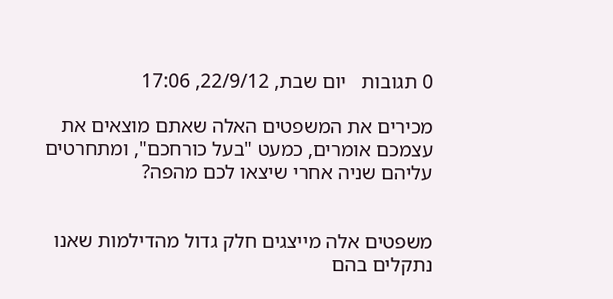0 תגובות   יום שבת, 22/9/12, 17:06

מכירים את המשפטים האלה שאתם מוצאים את עצמכם אומרים, כמעט "בעל כורחכם", ומתחרטים עליהם שניה אחרי שיצאו לכם מהפה?


משפטים אלה מייצגים חלק גדול מהדילמות שאנו נתקלים בהם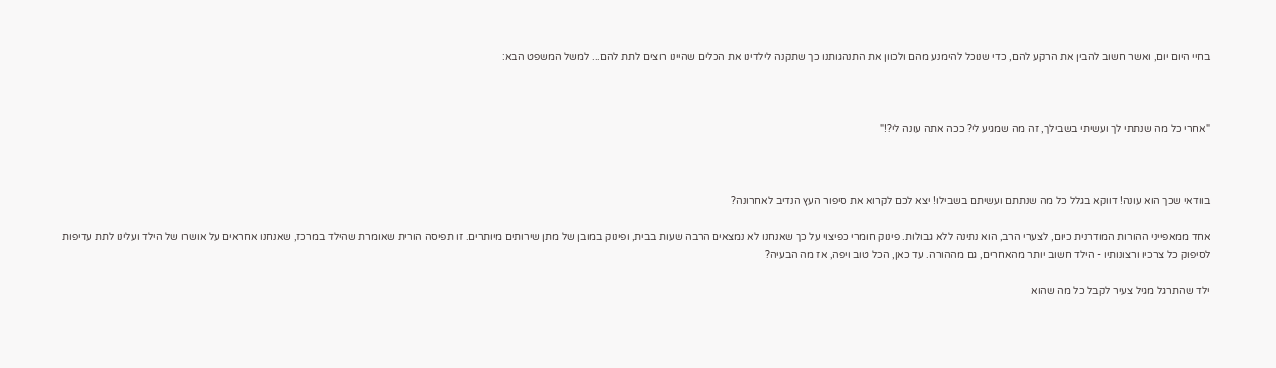בחיי היום יום, ואשר חשוב להבין את הרקע להם, כדי שנוכל להימנע מהם ולכוון את התנהגותנו כך שתקנה לילדינו את הכלים שהיינו רוצים לתת להם... למשל המשפט הבא:



"אחרי כל מה שנתתי לך ועשיתי בשבילך, זה מה שמגיע לי? ככה אתה עונה לי?!"



בוודאי שכך הוא עונה! דווקא בגלל כל מה שנתתם ועשיתם בשבילו! יצא לכם לקרוא את סיפור העץ הנדיב לאחרונה?

אחד ממאפייני ההורות המודרנית כיום, לצערי הרב, הוא נתינה ללא גבולות. פינוק חומרי כפיצוי על כך שאנחנו לא נמצאים הרבה שעות בבית, ופינוק במובן של מתן שירותים מיותרים. זו תפיסה הורית שאומרת שהילד במרכז, שאנחנו אחראים על אושרו של הילד ועלינו לתת עדיפות לסיפוק כל צרכיו ורצונותיו - הילד חשוב יותר מהאחרים, גם מההורה. עד כאן, הכל טוב ויפה, אז מה הבעיה?

ילד שהתרגל מגיל צעיר לקבל כל מה שהוא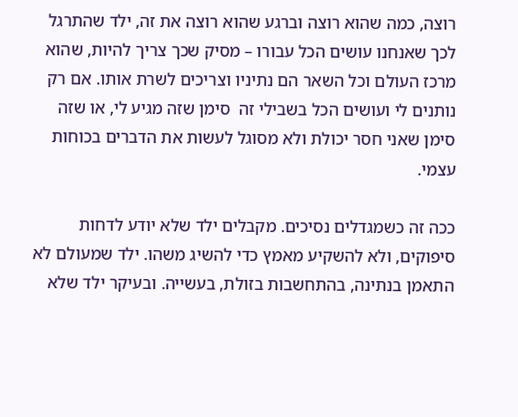רוצה, כמה שהוא רוצה וברגע שהוא רוצה את זה, ילד שהתרגל לכך שאנחנו עושים הכל עבורו – מסיק שכך צריך להיות, שהוא מרכז העולם וכל השאר הם נתיניו וצריכים לשרת אותו. אם רק נותנים לי ועושים הכל בשבילי זה  סימן שזה מגיע לי, או שזה סימן שאני חסר יכולת ולא מסוגל לעשות את הדברים בכוחות עצמי.

ככה זה כשמגדלים נסיכים. מקבלים ילד שלא יודע לדחות סיפוקים, ולא להשקיע מאמץ כדי להשיג משהו. ילד שמעולם לא התאמן בנתינה, בהתחשבות בזולת, בעשייה. ובעיקר ילד שלא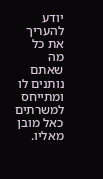יודע להעריך את כל מה שאתם נותנים לו ומתייחס למשרתים כאל מובן מאליו.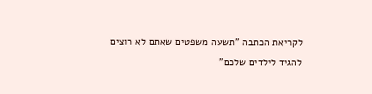לקריאת הכתבה "תשעה משפטים שאתם לא רוצים להגיד לילדים שלכם"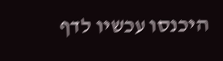היכנסו עכשיו לדף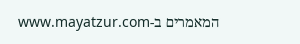המאמרים ב-www.mayatzur.com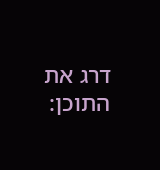דרג את התוכן: